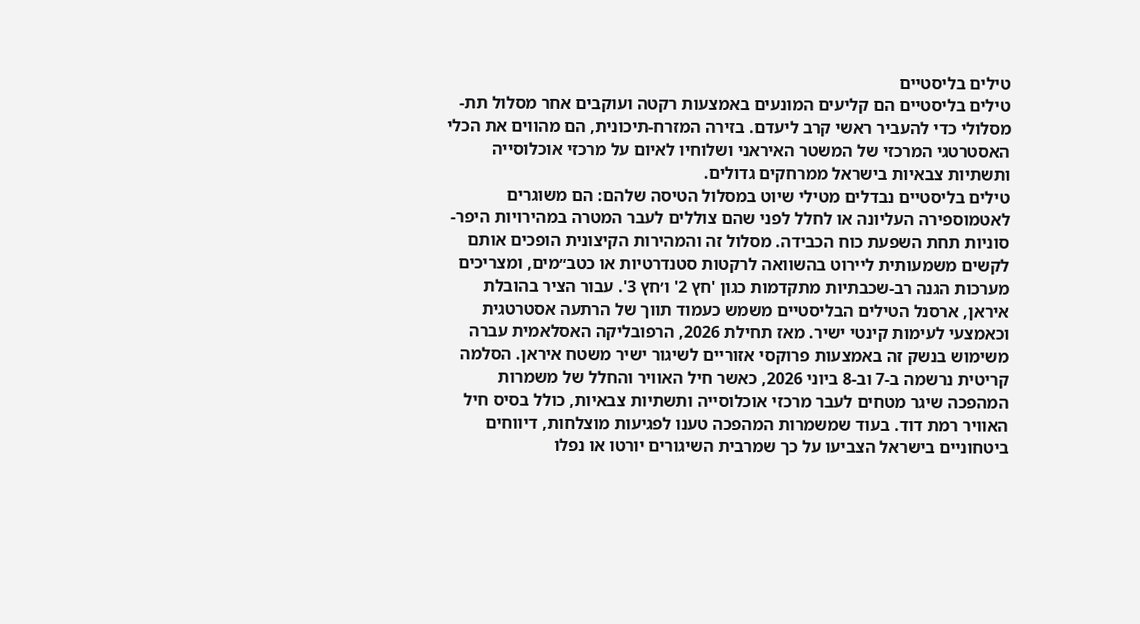טילים בליסטיים
טילים בליסטיים הם קליעים המונעים באמצעות רקטה ועוקבים אחר מסלול תת-מסלולי כדי להעביר ראשי קרב ליעדם. בזירה המזרח-תיכונית, הם מהווים את הכלי האסטרטגי המרכזי של המשטר האיראני ושלוחיו לאיום על מרכזי אוכלוסייה ותשתיות צבאיות בישראל ממרחקים גדולים.
טילים בליסטיים נבדלים מטילי שיוט במסלול הטיסה שלהם: הם משוגרים לאטמוספירה העליונה או לחלל לפני שהם צוללים לעבר המטרה במהירויות היפר-סוניות תחת השפעת כוח הכבידה. מסלול זה והמהירות הקיצונית הופכים אותם לקשים משמעותית ליירוט בהשוואה לרקטות סטנדרטיות או כטב״מים, ומצריכים מערכות הגנה רב-שכבתיות מתקדמות כגון 'חץ 2' ו׳חץ 3'. עבור הציר בהובלת איראן, ארסנל הטילים הבליסטיים משמש כעמוד תווך של הרתעה אסטרטגית וכאמצעי לעימות קינטי ישיר. מאז תחילת 2026, הרפובליקה האסלאמית עברה משימוש בנשק זה באמצעות פרוקסי אזוריים לשיגור ישיר משטח איראן. הסלמה קריטית נרשמה ב-7 וב-8 ביוני 2026, כאשר חיל האוויר והחלל של משמרות המהפכה שיגר מטחים לעבר מרכזי אוכלוסייה ותשתיות צבאיות, כולל בסיס חיל האוויר רמת דוד. בעוד שמשמרות המהפכה טענו לפגיעות מוצלחות, דיווחים ביטחוניים בישראל הצביעו על כך שמרבית השיגורים יורטו או נפלו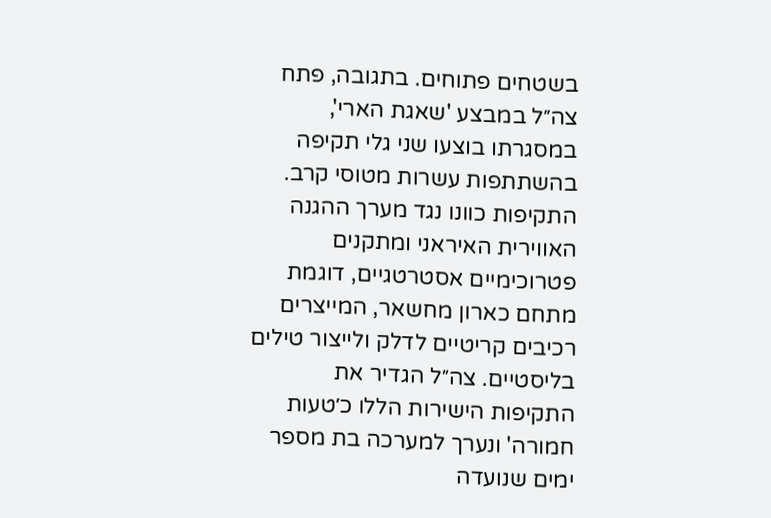בשטחים פתוחים. בתגובה, פתח צה״ל במבצע 'שאגת הארי', במסגרתו בוצעו שני גלי תקיפה בהשתתפות עשרות מטוסי קרב. התקיפות כוונו נגד מערך ההגנה האווירית האיראני ומתקנים פטרוכימיים אסטרטגיים, דוגמת מתחם כארון מחשאר, המייצרים רכיבים קריטיים לדלק ולייצור טילים בליסטיים. צה״ל הגדיר את התקיפות הישירות הללו כ׳טעות חמורה' ונערך למערכה בת מספר ימים שנועדה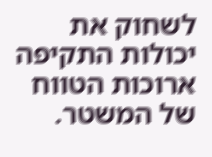לשחוק את יכולות התקיפה ארוכות הטווח של המשטר.